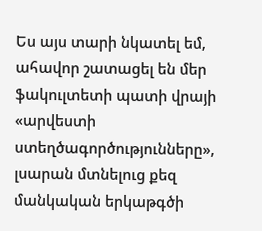Ես այս տարի նկատել եմ, ահավոր շատացել են մեր ֆակուլտետի պատի վրայի «արվեստի ստեղծագործությունները», լսարան մտնելուց քեզ մանկական երկաթգծի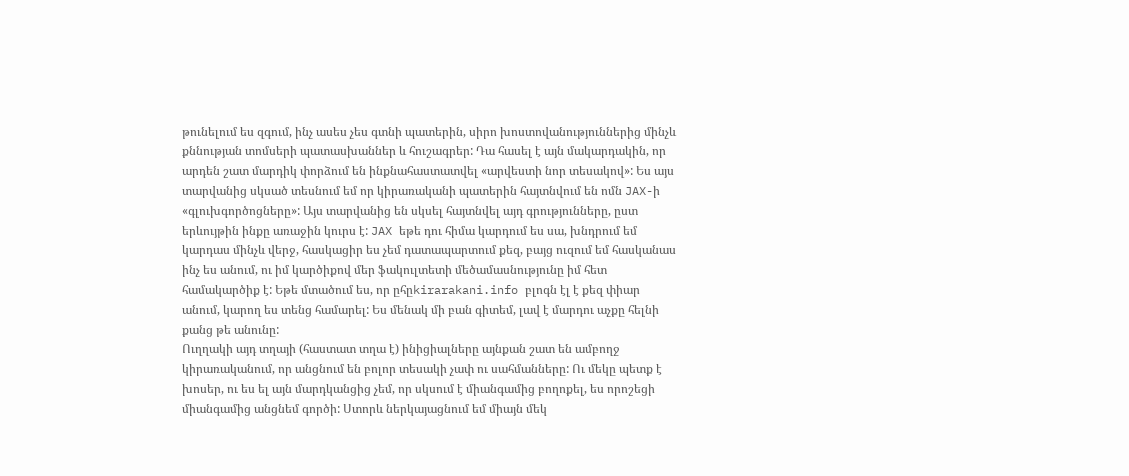թունելում ես զգում, ինչ ասես չես գտնի պատերին, սիրո խոստովանություններից մինչև քննության տոմսերի պատասխաններ և հուշագրեր: Դա հասել է այն մակարդակին, որ արդեն շատ մարդիկ փորձում են ինքնահաստատվել «արվեստի նոր տեսակով»: Ես այս տարվանից սկսած տեսնում եմ որ կիրառականի պատերին հայտնվում են ոմն JAX-ի «գլուխգործոցները»: Այս տարվանից են սկսել հայտնվել այդ գրությունները, ըստ երևույթին ինքը առաջին կուրս է: JAX եթե դու հիմա կարդում ես սա, խնդրում եմ կարդաս մինչև վերջ, հասկացիր ես չեմ դատապարտում քեզ, բայց ուզում եմ հասկանաս ինչ ես անում, ու իմ կարծիքով մեր ֆակուլտետի մեծամասնությունը իմ հետ համակարծիք է: Եթե մտածում ես, որ ըհըkirarakani.info բլոգն էլ է քեզ փիար անում, կարող ես տենց համարել: Ես մենակ մի բան գիտեմ, լավ է մարդու աչքը հելնի քանց թե անունը:
Ուղղակի այդ տղայի (հաստատ տղա է) ինիցիալները այնքան շատ են ամբողջ կիրառականում, որ անցնում են բոլոր տեսակի չափ ու սահմանները: Ու մեկը պետք է խոսեր, ու ես ել այն մարդկանցից չեմ, որ սկսում է միանգամից բողոքել, ես որոշեցի միանգամից անցնեմ գործի: Ստորև ներկայացնում եմ միայն մեկ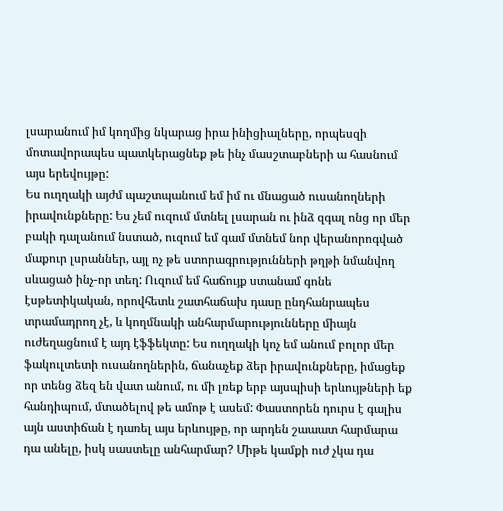լսարանում իմ կողմից նկարաց իրա ինիցիալները, որպեսզի մոտավորապես պատկերացնեք թե ինչ մասշտաբների ա հասնում այս երեվույթը:
Ես ուղղակի այժմ պաշտպանում եմ իմ ու մնացած ուսանողների իրավունքները: Ես չեմ ուզում մտնել լսարան ու ինձ զգալ ոնց որ մեր բակի դալանում նստած, ուզում եմ գամ մտնեմ նոր վերանորոգված մաքուր լսրաններ, այլ ոչ թե ստորագրությունների թղթի նմանվող սևացած ինչ-որ տեղ: Ուզում եմ հաճույք ստանամ գոնե էսթետիկական, որովհետև շատհաճախ դասը ընդհանրապես տրամադրող չէ, և կողմնակի անհարմարությունները միայն ուժեղացնում է այդ էֆֆեկտը: Ես ուղղակի կոչ եմ անում բոլոր մեր ֆակուլտետի ուսանողներին, ճանաչեք ձեր իրավունքները, իմացեք որ տենց ձեզ են վատ անում, ու մի լռեք երբ այսպիսի երևույթների եք հանդիպում, մտածելով թե ամոթ է ասեմ: Փաստորեն դուրս է գալիս այն աստիճան է դառել այս երևույթը, որ արդեն շաաատ հարմարա դա անելը, իսկ սաստելը անհարմար? Միթե կամքի ուժ չկա դա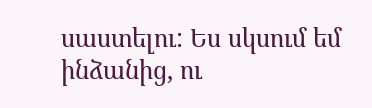սաստելու: Ես սկսում եմ ինձանից, ու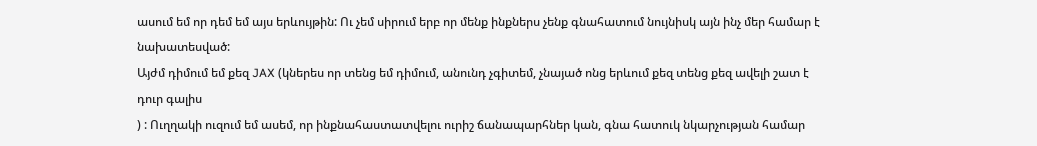ասում եմ որ դեմ եմ այս երևույթին: Ու չեմ սիրում երբ որ մենք ինքներս չենք գնահատում նույնիսկ այն ինչ մեր համար է նախատեսված:
Այժմ դիմում եմ քեզ JAX (կներես որ տենց եմ դիմում, անունդ չգիտեմ, չնայած ոնց երևում քեզ տենց քեզ ավելի շատ է դուր գալիս
) : Ուղղակի ուզում եմ ասեմ, որ ինքնահաստատվելու ուրիշ ճանապարհներ կան, գնա հատուկ նկարչության համար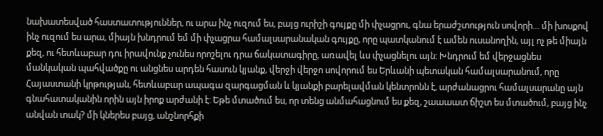նախատեսված հաստատություններ, ու արա ինչ ուզում ես, բայց ուրիշի գույքը մի փչացրու, գնա երաժշտություն սովորի… մի խոսքով ինչ ուզում ես արա, միայն խնդրում եմ մի փչացրա համալսարանական գույքը, որը պատկանում է ամեն ուսանողին, այլ ոչ թե միայն քեզ, ու հետևաբար դու իրավունք չունես որոշելու դրա ճակատագիրը, առավել ևս փչացնելու այն: Խնդրում եմ վերջացնես մանկական պահվածքը ու անցնես արդեն հասուն կյանք, վերջի վերջո սովորում ես Երևանի պետական համալսարանում, որը Հայաստանի կրթության, հետևաբար ապագա զարգացման և կյանքի բարելավման կենտրոնն է, արժանացրու համալսարանը այն գնահատականին որին այն իրոք արժանի է: Եթե մտածում ես, որ տենց անմահացնում ես քեզ, շաաաատ ճիշտ ես մտածում, բայց ինչ անվան տակ? մի կներես բայց, անշնորհքի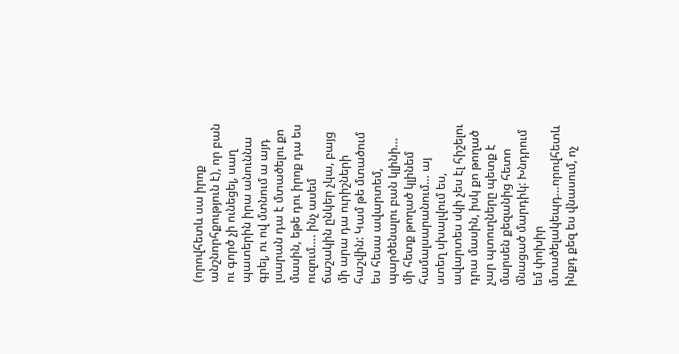(որովհետև սա իրոք անշնորհքություն է), որ բան ու գործ չի ունեցել, սաղ պատերին իրա անուննա գրել, ու ով մտնում ա այդ լսարան դա է մտածելու քո մասին, եթե դու իրոք դա ես ուզում…. ինչ ասեմ ճաշակին ընկեր չկա, բայց մի արա դա ուրիշների հաշվին: Կամ թե մտածում ես հեսա ավարտեմ, պարծենալու բան կլինի… մի հետք թողած կլինեմ համալսարանում… այ ստեղ սխալվում ես, ավարտես սկի չես էլ հիշելու դրա մասին, իսկ քո թողած չար պտուղները պետք է մարսեն քեզանից հետո մնացած մարդիկ: Խնդրում եմ փոխիր մտածելակեպդ…որովհետև ինքդ քեզ ես վնասում, ոչ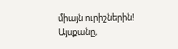միայն ուրիշներին!
Այսքանը,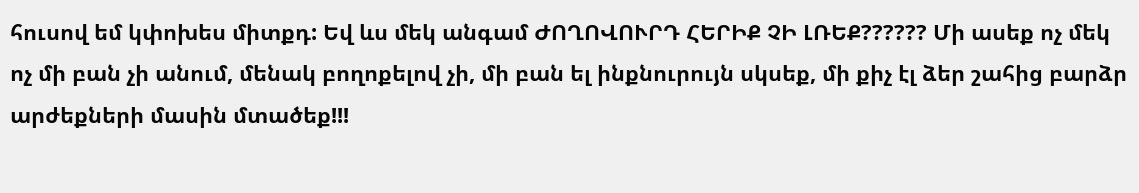հուսով եմ կփոխես միտքդ: Եվ ևս մեկ անգամ ԺՈՂՈՎՈՒՐԴ ՀԵՐԻՔ ՉԻ ԼՌԵՔ?????? Մի ասեք ոչ մեկ ոչ մի բան չի անում, մենակ բողոքելով չի, մի բան ել ինքնուրույն սկսեք, մի քիչ էլ ձեր շահից բարձր արժեքների մասին մտածեք!!!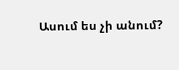Ասում ես չի անում?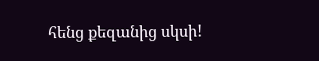հենց քեզանից սկսի!